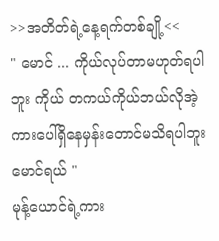>>အတိတ်ရဲ့နေ့ရက်တစ်ချို့<<
" မောင် ... ကိုယ်လုပ်တာမဟုတ်ရပါဘူး ကိုယ် တကယ်ကိုယ်ဘယ်လိုအဲ့ကားပေါ်ရှိနေမှန်းတောင်မသိရပါဘူးမောင်ရယ် "
မုန့်ယောင်ရဲ့ကား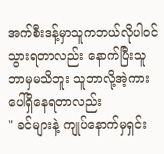အက်စီးဒန့်မှာသူကဘယ်လိုပါဝင်သွားရတာလည်း နောက်ပြီးသူဘာမှမသိဘူး သူဘာလို့အဲ့ကားပေါ်ရှိနေရတာလည်း
" ခင်များနဲ့ ကျုပ်နောက်မှရှင်း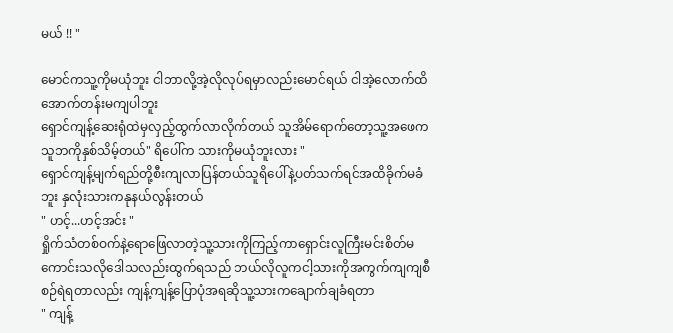မယ် !! "

မောင်ကသူ့ကိုမယုံဘူး ငါဘာလို့အဲ့လိုလုပ်ရမှာလည်းမောင်ရယ် ငါအဲ့လောက်ထိအောက်တန်းမကျပါဘူး
ရှောင်ကျန့်ဆေးရုံထဲမှလှည့်ထွက်လာလိုက်တယ် သူအိမ်ရောက်တော့သူ့အဖေကသူဘကိုနှစ်သိမ့်တယ်" ရိပေါ်က သားကိုမယုံဘူးလား "
ရှောင်ကျန့်မျက်ရည်တို့စီးကျလာပြန်တယ်သူရိပေါ်နဲ့ပတ်သက်ရင်အထိခိုက်မခံဘူး နှလုံးသားကနုနယ်လွန်းတယ်
" ဟင့်...ဟင့်အင်း "
ရှိုက်သံတစ်ဝက်နဲ့ရောဖြေလာတဲ့သူ့သားကိုကြည့်ကာရှောင်းလူကြီးမင်းစိတ်မကောင်းသလိုဒေါသလည်းထွက်ရသည် ဘယ်လိုလူကငါ့သားကိုအကွက်ကျကျစီစဉ်ရဲရတာလည်း ကျန့်ကျန့်ပြောပုံအရဆိုသူ့သားကချောက်ချခံရတာ
" ကျန့်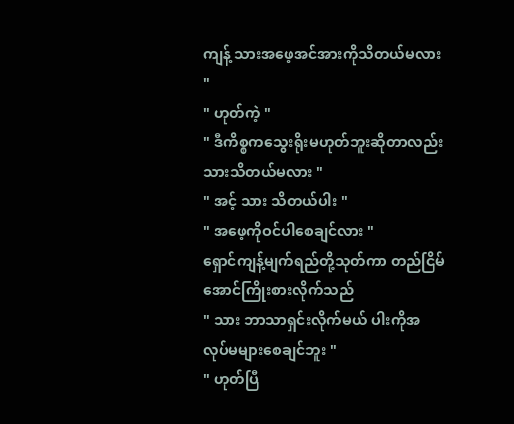ကျန့် သားအဖေ့အင်အားကိုသိတယ်မလား "
" ဟုတ်ကဲ့ "
" ဒီကိစ္စကသွေးရိုးမဟုတ်ဘူးဆိုတာလည်း သားသိတယ်မလား "
" အင့် သား သိတယ်ပါး "
" အဖေ့ကိုဝင်ပါစေချင်လား "
ရှောင်ကျန့်မျက်ရည်တို့သုတ်ကာ တည်ငြိမ်အောင်ကြိုးစားလိုက်သည်
" သား ဘာသာရှင်းလိုက်မယ် ပါးကိုအလုပ်မများစေချင်ဘူး "
" ဟုတ်ပြီ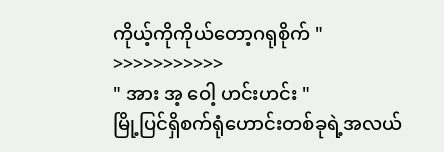ကိုယ့်ကိုကိုယ်တော့ဂရုစိုက် "
>>>>>>>>>>>
" အား အ့ ဝေါ့ ဟင်းဟင်း "
မြို့ပြင်ရှိစက်ရုံဟောင်းတစ်ခုရဲ့အလယ်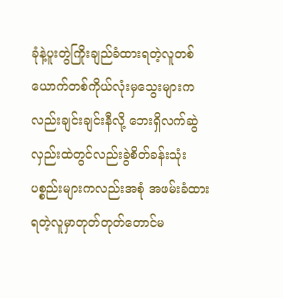ခုံနဲ့ပူးတွဲကြိုးချည်ခံထားရတဲ့လူတစ်ယောက်တစ်ကိုယ်လုံးမှသွေးများကလည်းချင်းချင်းနီလို့ ဘေးရှိလက်ဆွဲလှည်းထဲတွင်လည်းခွဲစိတ်ခန်းသုံးပစ္စည်းများကလည်းအစုံ အဖမ်းခံထားရတဲ့လူမှာတုတ်တုတ်တောင်မ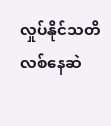လှုပ်နိုင်သတိလစ်နေဆဲ